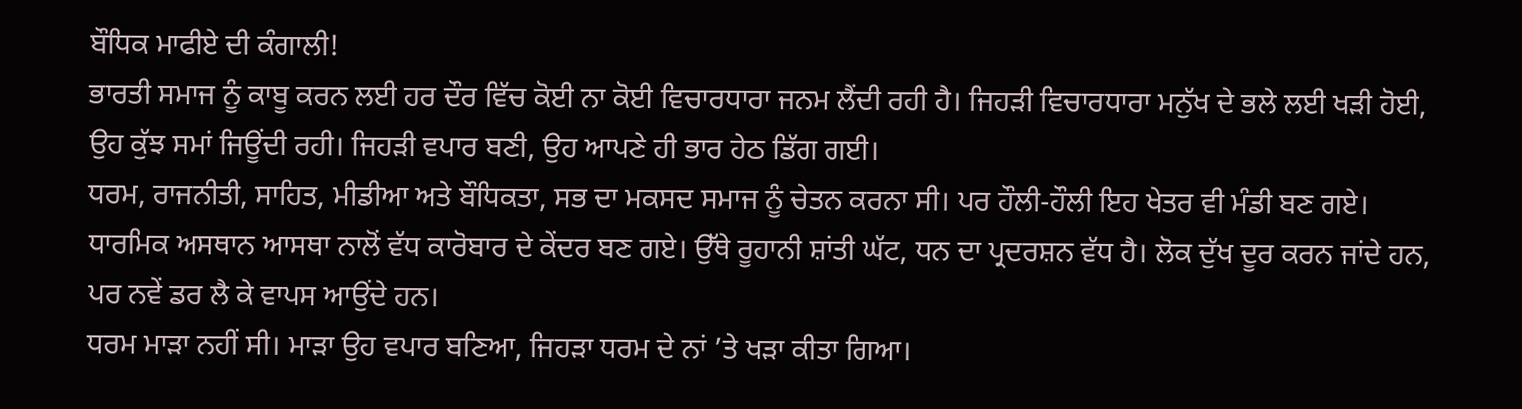ਬੌਧਿਕ ਮਾਫੀਏ ਦੀ ਕੰਗਾਲੀ!
ਭਾਰਤੀ ਸਮਾਜ ਨੂੰ ਕਾਬੂ ਕਰਨ ਲਈ ਹਰ ਦੌਰ ਵਿੱਚ ਕੋਈ ਨਾ ਕੋਈ ਵਿਚਾਰਧਾਰਾ ਜਨਮ ਲੈਂਦੀ ਰਹੀ ਹੈ। ਜਿਹੜੀ ਵਿਚਾਰਧਾਰਾ ਮਨੁੱਖ ਦੇ ਭਲੇ ਲਈ ਖੜੀ ਹੋਈ, ਉਹ ਕੁੱਝ ਸਮਾਂ ਜਿਊਂਦੀ ਰਹੀ। ਜਿਹੜੀ ਵਪਾਰ ਬਣੀ, ਉਹ ਆਪਣੇ ਹੀ ਭਾਰ ਹੇਠ ਡਿੱਗ ਗਈ।
ਧਰਮ, ਰਾਜਨੀਤੀ, ਸਾਹਿਤ, ਮੀਡੀਆ ਅਤੇ ਬੌਧਿਕਤਾ, ਸਭ ਦਾ ਮਕਸਦ ਸਮਾਜ ਨੂੰ ਚੇਤਨ ਕਰਨਾ ਸੀ। ਪਰ ਹੌਲੀ-ਹੌਲੀ ਇਹ ਖੇਤਰ ਵੀ ਮੰਡੀ ਬਣ ਗਏ। ਧਾਰਮਿਕ ਅਸਥਾਨ ਆਸਥਾ ਨਾਲੋਂ ਵੱਧ ਕਾਰੋਬਾਰ ਦੇ ਕੇਂਦਰ ਬਣ ਗਏ। ਉੱਥੇ ਰੂਹਾਨੀ ਸ਼ਾਂਤੀ ਘੱਟ, ਧਨ ਦਾ ਪ੍ਰਦਰਸ਼ਨ ਵੱਧ ਹੈ। ਲੋਕ ਦੁੱਖ ਦੂਰ ਕਰਨ ਜਾਂਦੇ ਹਨ, ਪਰ ਨਵੇਂ ਡਰ ਲੈ ਕੇ ਵਾਪਸ ਆਉਂਦੇ ਹਨ।
ਧਰਮ ਮਾੜਾ ਨਹੀਂ ਸੀ। ਮਾੜਾ ਉਹ ਵਪਾਰ ਬਣਿਆ, ਜਿਹੜਾ ਧਰਮ ਦੇ ਨਾਂ ’ਤੇ ਖੜਾ ਕੀਤਾ ਗਿਆ।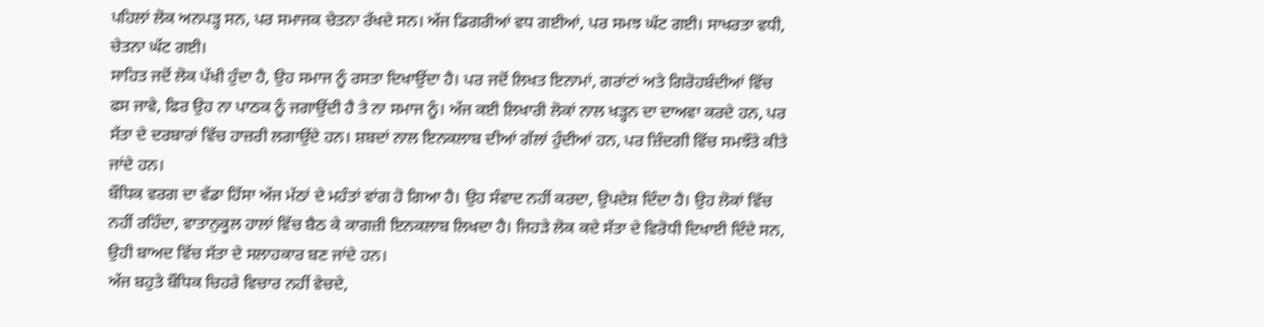ਪਹਿਲਾਂ ਲੋਕ ਅਨਪੜ੍ਹ ਸਨ, ਪਰ ਸਮਾਜਕ ਚੇਤਨਾ ਰੱਖਦੇ ਸਨ। ਅੱਜ ਡਿਗਰੀਆਂ ਵਧ ਗਈਆਂ, ਪਰ ਸਮਝ ਘੱਟ ਗਈ। ਸਾਖਰਤਾ ਵਧੀ, ਚੇਤਨਾ ਘੱਟ ਗਈ।
ਸਾਹਿਤ ਜਦੋਂ ਲੋਕ ਪੱਖੀ ਹੁੰਦਾ ਹੈ, ਉਹ ਸਮਾਜ ਨੂੰ ਰਸਤਾ ਦਿਖਾਉਂਦਾ ਹੈ। ਪਰ ਜਦੋਂ ਲਿਖਤ ਇਨਾਮਾਂ, ਗਰਾਂਟਾਂ ਅਤੇ ਗਿਰੋਹਬੰਦੀਆਂ ਵਿੱਚ ਫਸ ਜਾਵੇ, ਫਿਰ ਉਹ ਨਾ ਪਾਠਕ ਨੂੰ ਜਗਾਉਂਦੀ ਹੈ ਤੇ ਨਾ ਸਮਾਜ ਨੂੰ। ਅੱਜ ਕਈ ਲਿਖਾਰੀ ਲੋਕਾਂ ਨਾਲ ਖੜ੍ਹਨ ਦਾ ਦਾਅਵਾ ਕਰਦੇ ਹਨ, ਪਰ ਸੱਤਾ ਦੇ ਦਰਬਾਰਾਂ ਵਿੱਚ ਹਾਜ਼ਰੀ ਲਗਾਉਂਦੇ ਹਨ। ਸ਼ਬਦਾਂ ਨਾਲ ਇਨਕਲਾਬ ਦੀਆਂ ਗੱਲਾਂ ਹੁੰਦੀਆਂ ਹਨ, ਪਰ ਜ਼ਿੰਦਗੀ ਵਿੱਚ ਸਮਝੌਤੇ ਕੀਤੇ ਜਾਂਦੇ ਹਨ।
ਬੌਧਿਕ ਵਰਗ ਦਾ ਵੱਡਾ ਹਿੱਸਾ ਅੱਜ ਮੱਠਾਂ ਦੇ ਮਹੰਤਾਂ ਵਾਂਗ ਹੋ ਗਿਆ ਹੈ। ਉਹ ਸੰਵਾਦ ਨਹੀਂ ਕਰਦਾ, ਉਪਦੇਸ਼ ਦਿੰਦਾ ਹੈ। ਉਹ ਲੋਕਾਂ ਵਿੱਚ ਨਹੀਂ ਰਹਿੰਦਾ, ਵਾਤਾਨੁਕੂਲ ਹਾਲਾਂ ਵਿੱਚ ਬੈਠ ਕੇ ਕਾਗਜ਼ੀ ਇਨਕਲਾਬ ਲਿਖਦਾ ਹੈ। ਜਿਹੜੇ ਲੋਕ ਕਦੇ ਸੱਤਾ ਦੇ ਵਿਰੋਧੀ ਦਿਖਾਈ ਦਿੰਦੇ ਸਨ, ਉਹੀ ਬਾਅਦ ਵਿੱਚ ਸੱਤਾ ਦੇ ਸਲਾਹਕਾਰ ਬਣ ਜਾਂਦੇ ਹਨ।
ਅੱਜ ਬਹੁਤੇ ਬੌਧਿਕ ਚਿਹਰੇ ਵਿਚਾਰ ਨਹੀਂ ਵੇਚਦੇ,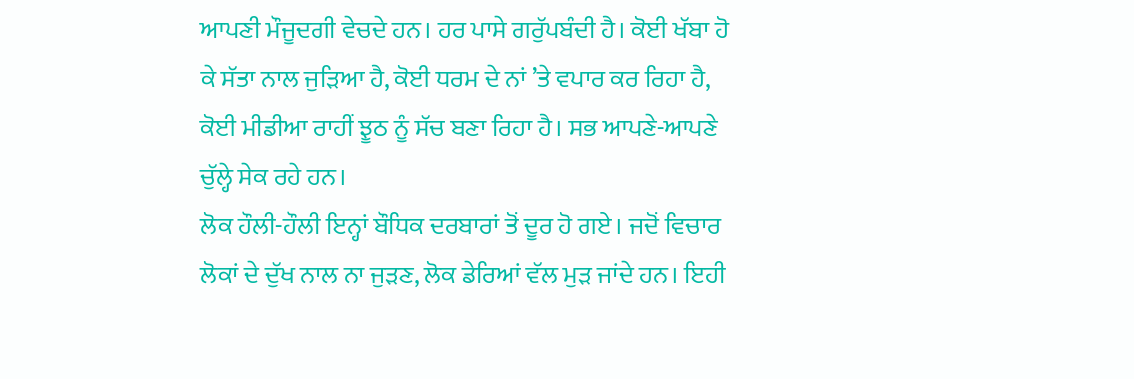ਆਪਣੀ ਮੌਜੂਦਗੀ ਵੇਚਦੇ ਹਨ। ਹਰ ਪਾਸੇ ਗਰੁੱਪਬੰਦੀ ਹੈ। ਕੋਈ ਖੱਬਾ ਹੋ ਕੇ ਸੱਤਾ ਨਾਲ ਜੁੜਿਆ ਹੈ, ਕੋਈ ਧਰਮ ਦੇ ਨਾਂ ’ਤੇ ਵਪਾਰ ਕਰ ਰਿਹਾ ਹੈ, ਕੋਈ ਮੀਡੀਆ ਰਾਹੀਂ ਝੂਠ ਨੂੰ ਸੱਚ ਬਣਾ ਰਿਹਾ ਹੈ। ਸਭ ਆਪਣੇ-ਆਪਣੇ ਚੁੱਲ੍ਹੇ ਸੇਕ ਰਹੇ ਹਨ।
ਲੋਕ ਹੌਲੀ-ਹੌਲੀ ਇਨ੍ਹਾਂ ਬੌਧਿਕ ਦਰਬਾਰਾਂ ਤੋਂ ਦੂਰ ਹੋ ਗਏ। ਜਦੋਂ ਵਿਚਾਰ ਲੋਕਾਂ ਦੇ ਦੁੱਖ ਨਾਲ ਨਾ ਜੁੜਣ, ਲੋਕ ਡੇਰਿਆਂ ਵੱਲ ਮੁੜ ਜਾਂਦੇ ਹਨ। ਇਹੀ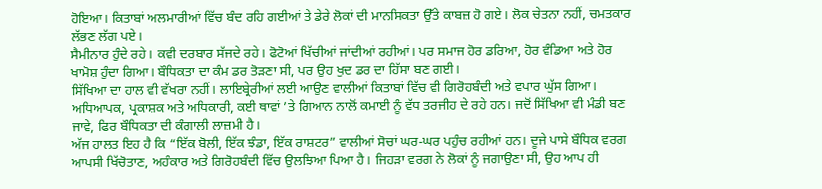ਹੋਇਆ। ਕਿਤਾਬਾਂ ਅਲਮਾਰੀਆਂ ਵਿੱਚ ਬੰਦ ਰਹਿ ਗਈਆਂ ਤੇ ਡੇਰੇ ਲੋਕਾਂ ਦੀ ਮਾਨਸਿਕਤਾ ਉੱਤੇ ਕਾਬਜ਼ ਹੋ ਗਏ। ਲੋਕ ਚੇਤਨਾ ਨਹੀਂ, ਚਮਤਕਾਰ ਲੱਭਣ ਲੱਗ ਪਏ।
ਸੈਮੀਨਾਰ ਹੁੰਦੇ ਰਹੇ। ਕਵੀ ਦਰਬਾਰ ਸੱਜਦੇ ਰਹੇ। ਫੋਟੋਆਂ ਖਿੱਚੀਆਂ ਜਾਂਦੀਆਂ ਰਹੀਆਂ। ਪਰ ਸਮਾਜ ਹੋਰ ਡਰਿਆ, ਹੋਰ ਵੰਡਿਆ ਅਤੇ ਹੋਰ ਖਾਮੋਸ਼ ਹੁੰਦਾ ਗਿਆ। ਬੌਧਿਕਤਾ ਦਾ ਕੰਮ ਡਰ ਤੋੜਣਾ ਸੀ, ਪਰ ਉਹ ਖੁਦ ਡਰ ਦਾ ਹਿੱਸਾ ਬਣ ਗਈ।
ਸਿੱਖਿਆ ਦਾ ਹਾਲ ਵੀ ਵੱਖਰਾ ਨਹੀਂ। ਲਾਇਬ੍ਰੇਰੀਆਂ ਲਈ ਆਉਣ ਵਾਲੀਆਂ ਕਿਤਾਬਾਂ ਵਿੱਚ ਵੀ ਗਿਰੋਹਬੰਦੀ ਅਤੇ ਵਪਾਰ ਘੁੱਸ ਗਿਆ। ਅਧਿਆਪਕ, ਪ੍ਰਕਾਸ਼ਕ ਅਤੇ ਅਧਿਕਾਰੀ, ਕਈ ਥਾਵਾਂ ’ਤੇ ਗਿਆਨ ਨਾਲੋਂ ਕਮਾਈ ਨੂੰ ਵੱਧ ਤਰਜੀਹ ਦੇ ਰਹੇ ਹਨ। ਜਦੋਂ ਸਿੱਖਿਆ ਵੀ ਮੰਡੀ ਬਣ ਜਾਵੇ, ਫਿਰ ਬੌਧਿਕਤਾ ਦੀ ਕੰਗਾਲੀ ਲਾਜ਼ਮੀ ਹੈ।
ਅੱਜ ਹਾਲਤ ਇਹ ਹੈ ਕਿ “ਇੱਕ ਬੋਲੀ, ਇੱਕ ਝੰਡਾ, ਇੱਕ ਰਾਸ਼ਟਰ” ਵਾਲੀਆਂ ਸੋਚਾਂ ਘਰ-ਘਰ ਪਹੁੰਚ ਰਹੀਆਂ ਹਨ। ਦੂਜੇ ਪਾਸੇ ਬੌਧਿਕ ਵਰਗ ਆਪਸੀ ਖਿੱਚੋਤਾਣ, ਅਹੰਕਾਰ ਅਤੇ ਗਿਰੋਹਬੰਦੀ ਵਿੱਚ ਉਲਝਿਆ ਪਿਆ ਹੈ। ਜਿਹੜਾ ਵਰਗ ਨੇ ਲੋਕਾਂ ਨੂੰ ਜਗਾਉਣਾ ਸੀ, ਉਹ ਆਪ ਹੀ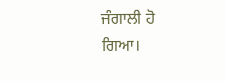ਜੰਗਾਲੀ ਹੋ ਗਿਆ।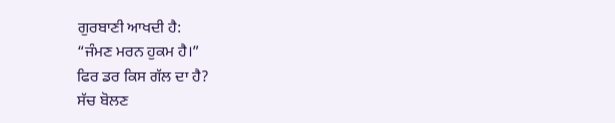ਗੁਰਬਾਣੀ ਆਖਦੀ ਹੈ:
“ਜੰਮਣ ਮਰਨ ਹੁਕਮ ਹੈ।”
ਫਿਰ ਡਰ ਕਿਸ ਗੱਲ ਦਾ ਹੈ?
ਸੱਚ ਬੋਲਣ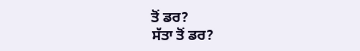ਤੋਂ ਡਰ?
ਸੱਤਾ ਤੋਂ ਡਰ?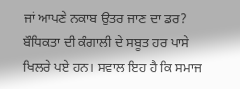ਜਾਂ ਆਪਣੇ ਨਕਾਬ ਉਤਰ ਜਾਣ ਦਾ ਡਰ?
ਬੌਧਿਕਤਾ ਦੀ ਕੰਗਾਲੀ ਦੇ ਸਬੂਤ ਹਰ ਪਾਸੇ ਖਿਲਰੇ ਪਏ ਹਨ। ਸਵਾਲ ਇਹ ਹੈ ਕਿ ਸਮਾਜ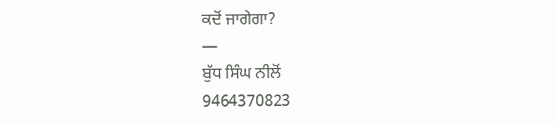ਕਦੋਂ ਜਾਗੇਗਾ?
—
ਬੁੱਧ ਸਿੰਘ ਨੀਲੋਂ
9464370823